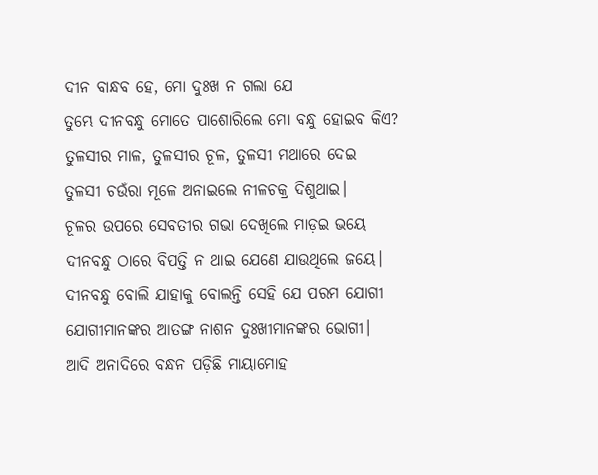ଦୀନ ବାନ୍ଧବ ହେ, ମୋ ଦୁଃଖ ନ ଗଲା ଯେ
ତୁମ୍ଭେ ଦୀନବନ୍ଧୁ ମୋତେ ପାଶୋରିଲେ ମୋ ବନ୍ଧୁ ହୋଇବ କିଏ?
ତୁଳସୀର ମାଳ, ତୁଳସୀର ଚୂଳ, ତୁଳସୀ ମଥାରେ ଦେଇ
ତୁଳସୀ ଚଉଁରା ମୂଳେ ଅନାଇଲେ ନୀଳଚକ୍ର ଦିଶୁଥାଇ।
ଚୂଳର ଉପରେ ସେବତୀର ଗଭା ଦେଖିଲେ ମାଡ଼ଇ ଭୟେ
ଦୀନବନ୍ଧୁ ଠାରେ ବିପତ୍ତି ନ ଥାଇ ଯେଣେ ଯାଉଥିଲେ ଜୟେ।
ଦୀନବନ୍ଧୁ ବୋଲି ଯାହାକୁ ବୋଲନ୍ତି ସେହି ଯେ ପରମ ଯୋଗୀ
ଯୋଗୀମାନଙ୍କର ଆତଙ୍ଗ ନାଶନ ଦୁଃଖୀମାନଙ୍କର ଭୋଗୀ।
ଆଦି ଅନାଦିରେ ବନ୍ଧନ ପଡ଼ିଛି ମାୟାମୋହ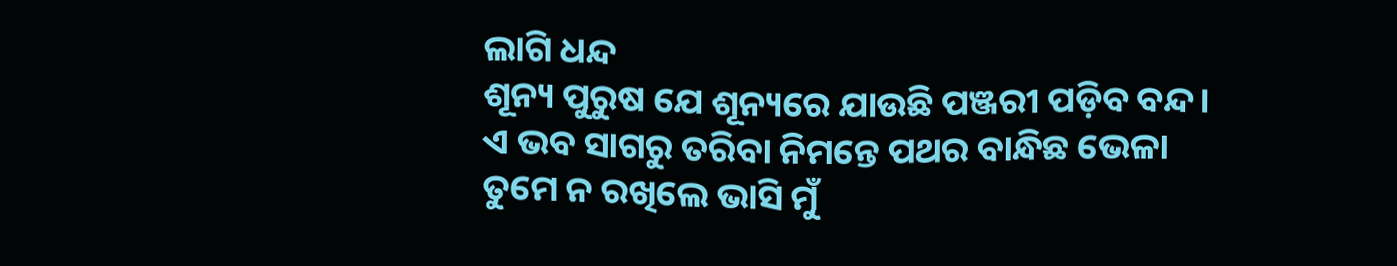ଲାଗି ଧନ୍ଦ
ଶୂନ୍ୟ ପୁରୁଷ ଯେ ଶୂନ୍ୟରେ ଯାଉଛି ପଞ୍ଜରୀ ପଡ଼ିବ ବନ୍ଦ।
ଏ ଭବ ସାଗରୁ ତରିବା ନିମନ୍ତେ ପଥର ବାନ୍ଧିଛ ଭେଳା
ତୁମେ ନ ରଖିଲେ ଭାସି ମୁଁ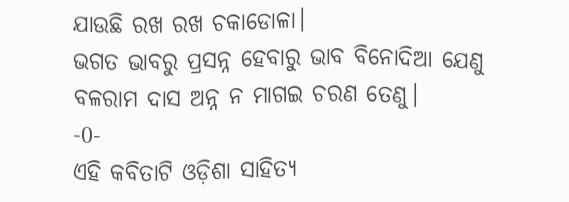ଯାଉଛି ରଖ ରଖ ଚକାଡୋଳା।
ଭଗତ ଭାବରୁ ପ୍ରସନ୍ନ ହେବାରୁ ଭାବ ବିନୋଦିଆ ଯେଣୁ
ବଳରାମ ଦାସ ଅନ୍ନ ନ ମାଗଇ ଚରଣ ତେଣୁ।
-0-
ଏହି କବିତାଟି ଓଡ଼ିଶା ସାହିତ୍ୟ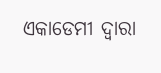ଏକାଡେମୀ ଦ୍ୱାରା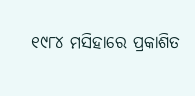୧୯୮୪ ମସିହାରେ ପ୍ରକାଶିତ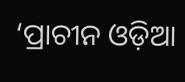‘ପ୍ରାଚୀନ ଓଡ଼ିଆ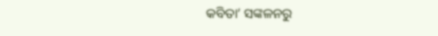କବିତା’ ସଙ୍କଳନରୁ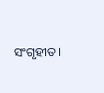ସଂଗୃହୀତ।